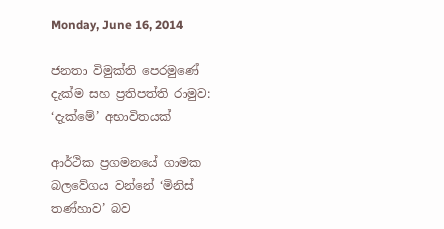Monday, June 16, 2014

ජනතා විමුක්ති පෙරමුණේ දැක්ම සහ ප්‍රතිපත්ති රාමුව: ‘දැක්මේ’ අභාවිතයක්

ආර්ථික ප්‍රගමනයේ ගාමක බලවේගය වන්නේ ‘මිනිස් තණ්හාව’ බව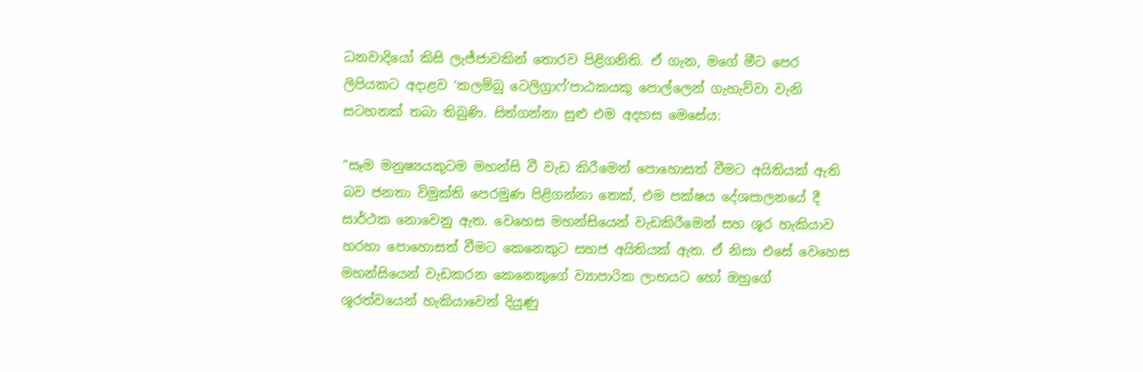ධනවාදියෝ කිසි ලැජ්ජාවකින් තොරව පිළිගනිති. ඒ ගැන, මගේ මීට පෙර ලිපියකට අදාළව ‘කලම්බු ටෙලිග්‍රාෆ්’පාඨකයකු පොල්ලෙන් ගැහැව්වා වැනි සටහනක් තබා තිබුණි. සිත්ගන්නා සුළු එම අදහස මෙසේය:

”සෑම මනුෂ්‍යයකුටම මහන්සි වී වැඩ කිරීමෙන් පොහොසත් වීමට අයිතියක් ඇති බව ජනතා විමුක්ති පෙරමුණ පිළිගන්නා තෙක්, එම පක්ෂය දේශපාලනයේ දී සාර්ථක නොවෙනු ඇත. වෙහෙස මහන්සියෙන් වැඩකිරීමෙන් සහ ශූර හැකියාව හරහා පොහොසත් වීමට කෙනෙකුට සහජ අයිතියක් ඇත. ඒ නිසා එසේ වෙහෙස මහන්සියෙන් වැඩකරන කෙනෙකුගේ ව්‍යාපාරික ලාභයට හෝ ඔහුගේ ශූරත්වයෙන් හැකියාවෙන් දියුණු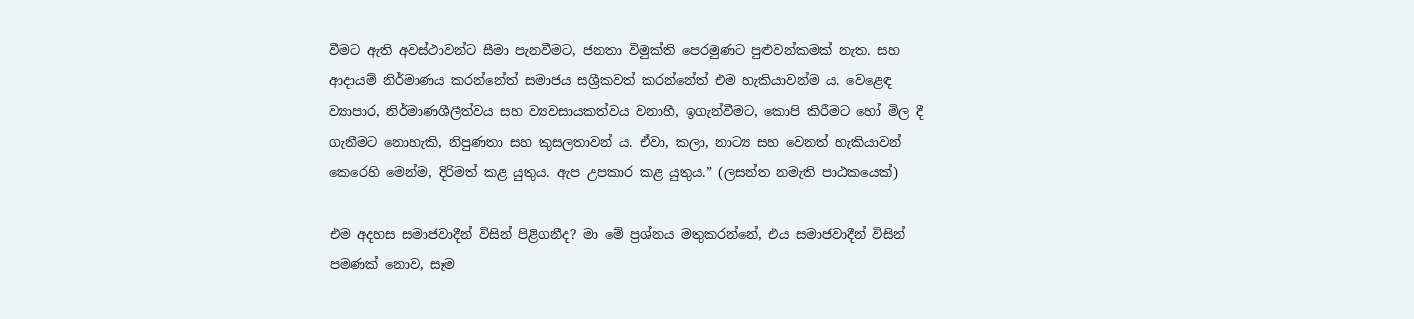වීමට ඇති අවස්ථාවන්ට සීමා පැනවීමට, ජනතා විමුක්ති පෙරමුණට පුළුවන්කමක් නැත. සහ ආදායම් නිර්මාණය කරන්නේත් සමාජය සශ්‍රීකවත් කරන්නේත් එම හැකියාවන්ම ය. වෙළෙඳ ව්‍යාපාර, නිර්මාණශීලීත්වය සහ ව්‍යවසායකත්වය වනාහී, ඉගැන්වීමට, කොපි කිරීමට හෝ මිල දී ගැනීමට නොහැකි, නිපුණතා සහ කුසලතාවන් ය. ඒවා, කලා, නාට්‍ය සහ වෙනත් හැකියාවන් කෙරෙහි මෙන්ම, දිරිමත් කළ යුතුය. ඇප උපකාර කළ යුතුය.” (ලසන්ත නමැති පාඨකයෙක්)

එම අදහස සමාජවාදීන් විසින් පිළිගනීද? මා මේ ප්‍රශ්නය මතුකරන්නේ, එය සමාජවාදීන් විසින් පමණක් නොව, සෑම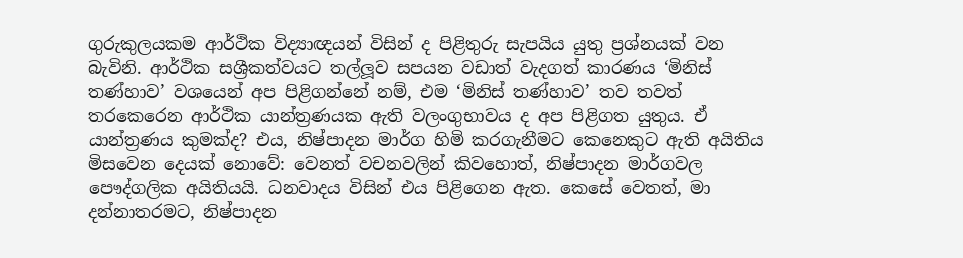ගුරුකුලයකම ආර්ථික විද්‍යාඥයන් විසින් ද පිළිතුරු සැපයිය යුතු ප්‍රශ්නයක් වන බැවිනි. ආර්ථික සශ්‍රීකත්වයට තල්ලූව සපයන වඩාත් වැදගත් කාරණය ‘මිනිස් තණ්හාව’ වශයෙන් අප පිළිගන්නේ නම්, එම ‘මිනිස් තණ්හාව’ තව තවත් තරකෙරෙන ආර්ථික යාන්ත්‍රණයක ඇති වලංගුභාවය ද අප පිළිගත යුතුය. ඒ යාන්ත්‍රණය කුමක්ද? එය, නිෂ්පාදන මාර්ග හිමි කරගැනීමට කෙනෙකුට ඇති අයිතිය මිසවෙන දෙයක් නොවේ: වෙනත් වචනවලින් කිවහොත්, නිෂ්පාදන මාර්ගවල පෞද්ගලික අයිතියයි. ධනවාදය විසින් එය පිළිගෙන ඇත. කෙසේ වෙතත්, මා දන්නාතරමට, නිෂ්පාදන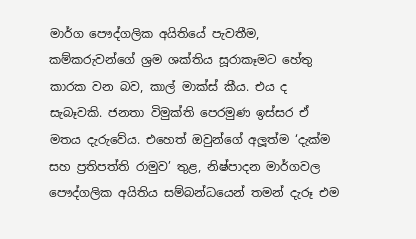මාර්ග පෞද්ගලික අයිතියේ පැවතීම, කම්කරුවන්ගේ ශ්‍රම ශක්තිය සූරාකෑමට හේතු කාරක වන බව, කාල් මාක්ස් කීය. එය ද සැබෑවකි. ජනතා විමුක්ති පෙරමුණ ඉස්සර ඒ මතය දැරුවේය. එහෙත් ඔවුන්ගේ අලූත්ම ‘දැක්ම සහ ප්‍රතිපත්ති රාමුව’ තුළ, නිෂ්පාදන මාර්ගවල පෞද්ගලික අයිතිය සම්බන්ධයෙන් තමන් දැරූ එම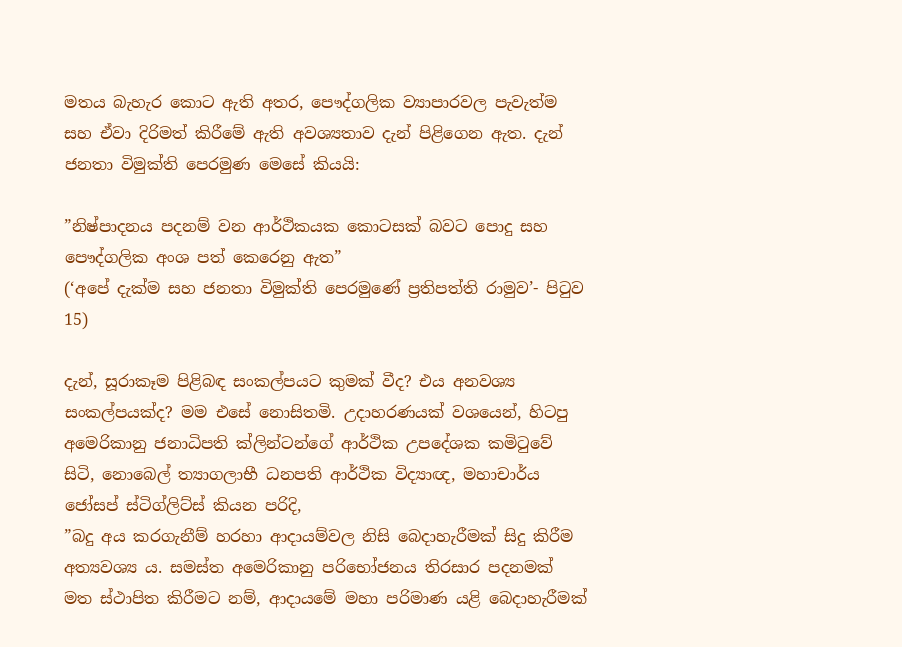මතය බැහැර කොට ඇති අතර, පෞද්ගලික ව්‍යාපාරවල පැවැත්ම සහ ඒවා දිරිමත් කිරීමේ ඇති අවශ්‍යතාව දැන් පිළිගෙන ඇත. දැන් ජනතා විමුක්ති පෙරමුණ මෙසේ කියයි:

”නිෂ්පාදනය පදනම් වන ආර්ථිකයක කොටසක් බවට පොදු සහ පෞද්ගලික අංශ පත් කෙරෙනු ඇත”
(‘අපේ දැක්ම සහ ජනතා විමුක්ති පෙරමුණේ ප්‍රතිපත්ති රාමුව’- පිටුව 15)

දැන්, සූරාකෑම පිළිබඳ සංකල්පයට කුමක් වීද? එය අනවශ්‍ය සංකල්පයක්ද? මම එසේ නොසිතමි. උදාහරණයක් වශයෙන්, හිටපු අමෙරිකානු ජනාධිපති ක්ලින්ටන්ගේ ආර්ථික උපදේශක කමිටුවේ සිටි, නොබෙල් ත්‍යාගලාභී ධනපති ආර්ථික විද්‍යාඥ, මහාචාර්ය ජෝසප් ස්ටිග්ලිට්ස් කියන පරිදි,
”බදු අය කරගැනීම් හරහා ආදායම්වල නිසි බෙදාහැරීමක් සිදු කිරීම අත්‍යවශ්‍ය ය. සමස්ත අමෙරිකානු පරිභෝජනය තිරසාර පදනමක් මත ස්ථාපිත කිරීමට නම්, ආදායමේ මහා පරිමාණ යළි බෙදාහැරීමක්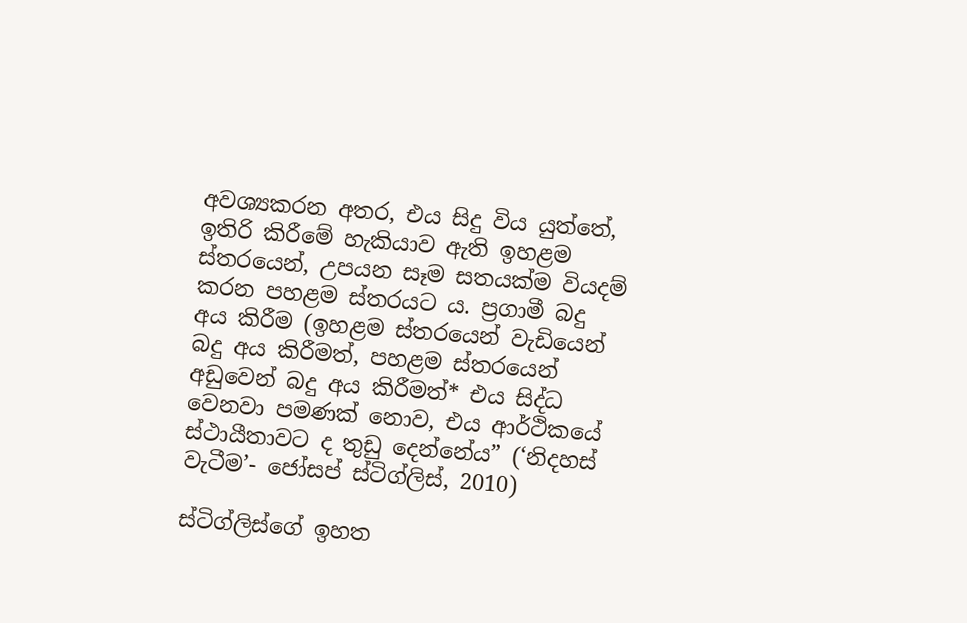අවශ්‍යකරන අතර, එය සිදු විය යුත්තේ, ඉතිරි කිරීමේ හැකියාව ඇති ඉහළම ස්තරයෙන්, උපයන සෑම සතයක්ම වියදම් කරන පහළම ස්තරයට ය. ප්‍රගාමී බදු අය කිරීම (ඉහළම ස්තරයෙන් වැඩියෙන් බදු අය කිරීමත්, පහළම ස්තරයෙන් අඩුවෙන් බදු අය කිරීමත්* එය සිද්ධ වෙනවා පමණක් නොව, එය ආර්ථිකයේ ස්ථායීතාවට ද තුඩු දෙන්නේය” (‘නිදහස් වැටීම’- ජෝසප් ස්ටිග්ලිස්, 2010)

ස්ටිග්ලිස්ගේ ඉහත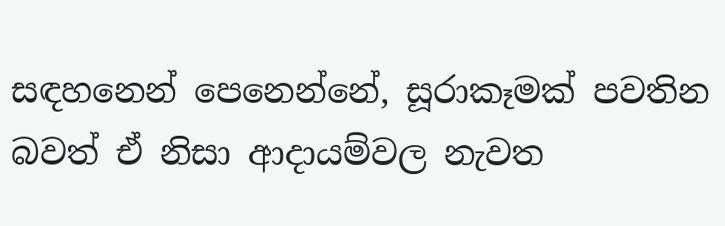සඳහනෙන් පෙනෙන්නේ, සූරාකෑමක් පවතින බවත් ඒ නිසා ආදායම්වල නැවත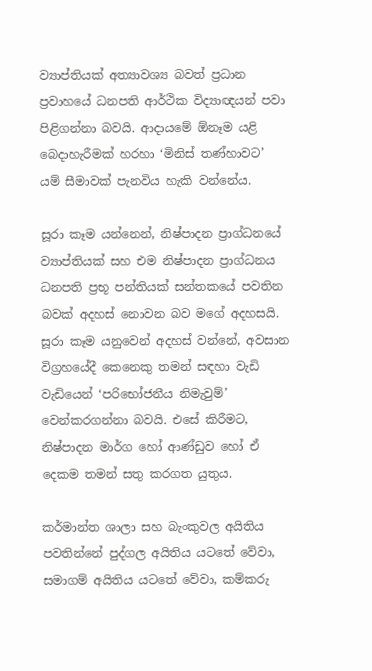ව්‍යාප්තියක් අත්‍යාවශ්‍ය බවත් ප්‍රධාන ප්‍රවාහයේ ධනපති ආර්ථික විද්‍යාඥයන් පවා පිළිගන්නා බවයි. ආදායමේ ඕනෑම යළි බෙදාහැරීමක් හරහා ‘මිනිස් තණ්හාවට’ යම් සීමාවක් පැනවිය හැකි වන්නේය.

සූරා කෑම යන්නෙන්, නිෂ්පාදන ප්‍රාග්ධනයේ ව්‍යාප්තියක් සහ එම නිෂ්පාදන ප්‍රාග්ධනය ධනපති ප්‍රභූ පන්තියක් සන්තකයේ පවතින බවක් අදහස් නොවන බව මගේ අදහසයි. සූරා කෑම යනුවෙන් අදහස් වන්නේ, අවසාන විග්‍රහයේදී කෙනෙකු තමන් සඳහා වැඩි වැඩියෙන් ‘පරිභෝජනීය නිමැවුම්’ වෙන්කරගන්නා බවයි. එසේ කිරීමට, නිෂ්පාදන මාර්ග හෝ ආණ්ඩුව හෝ ඒ දෙකම තමන් සතු කරගත යුතුය.

කර්මාන්ත ශාලා සහ බැංකුවල අයිතිය පවතින්නේ පුද්ගල අයිතිය යටතේ වේවා, සමාගම් අයිතිය යටතේ වේවා, කම්කරු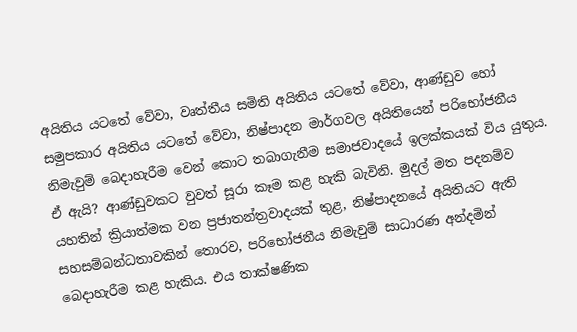අයිතිය යටතේ වේවා, වෘත්තීය සමිති අයිතිය යටතේ වේවා, ආණ්ඩුව හෝ සමුපකාර අයිතිය යටතේ වේවා, නිෂ්පාදන මාර්ගවල අයිතියෙන් පරිභෝජනීය නිමැවුම් බෙදාහැරීම වෙන් කොට තබාගැනීම සමාජවාදයේ ඉලක්කයක් විය යුතුය. ඒ ඇයි? ආණ්ඩුවකට වුවත් සූරා කෑම කළ හැකි බැවිනි. මුදල් මත පදනම්ව යහතින් ක්‍රියාත්මක වන ප්‍රජාතන්ත්‍රවාදයක් තුළ, නිෂ්පාදනයේ අයිතියට ඇති සහසම්බන්ධතාවකින් තොරව, පරිභෝජනීය නිමැවුම් සාධාරණ අන්දමින් බෙදාහැරීම කළ හැකිය. එය තාක්ෂණික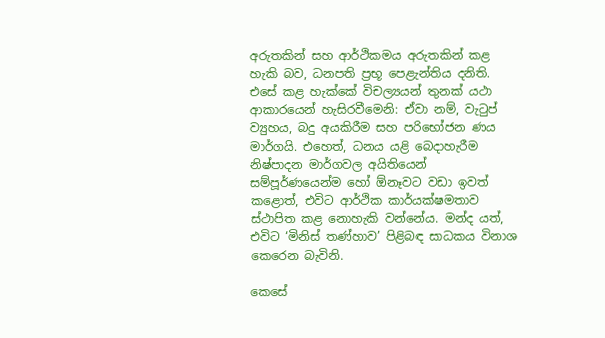අරුතකින් සහ ආර්ථිකමය අරුතකින් කළ හැකි බව, ධනපති ප්‍රභූ පෙළැන්තිය දනිති. එසේ කළ හැක්කේ විචල්‍යයන් තුනක් යථා ආකාරයෙන් හැසිරවීමෙනි: ඒවා නම්, වැටුප් ව්‍යුහය, බදු අයකිරීම සහ පරිභෝජන ණය මාර්ගයි. එහෙත්, ධනය යළි බෙදාහැරීම නිෂ්පාදන මාර්ගවල අයිතියෙන් සම්පූර්ණයෙන්ම හෝ ඕනෑවට වඩා ඉවත් කළොත්, එවිට ආර්ථික කාර්යක්ෂමතාව ස්ථාපිත කළ නොහැකි වන්නේය. මන්ද යත්, එවිට ‘මිනිස් තණ්හාව’ පිළිබඳ සාධකය විනාශ කෙරෙන බැවිනි.

කෙසේ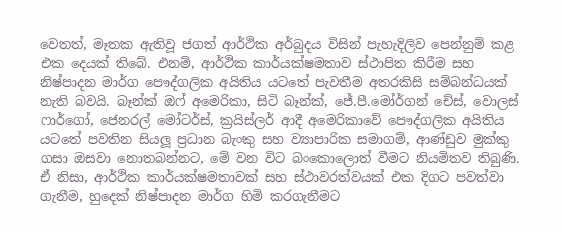වෙතත්, මෑතක ඇතිවූ ජගත් ආර්ථික අර්බුදය විසින් පැහැදිලිව පෙන්නුම් කළ එක දෙයක් තිබේ. එනම්, ආර්ථික කාර්යක්ෂමතාව ස්ථාපිත කිරීම සහ නිෂ්පාදන මාර්ග පෞද්ගලික අයිතිය යටතේ පැවතීම අතරකිසි සම්බන්ධයක් නැති බවයි. බෑන්ක් ඔෆ් අමෙරිකා, සිටි බෑන්ක්, ජේ.පී.මෝර්ගන් චේස්, වොලස් ෆාර්ගෝ, ජෙනරල් මෝටර්ස්, ක්‍රයිස්ලර් ආදී අමෙරිකාවේ පෞද්ගලික අයිතිය යටතේ පවතින සියලූ ප්‍රධාන බැංකු සහ ව්‍යාපාරික සමාගම්, ආණ්ඩුව මුක්කු ගසා ඔසවා නොතබන්නට, මේ වන විට බංකොලොත් වීමට නියමිතව තිබුණි. ඒ නිසා, ආර්ථික කාර්යක්ෂමතාවක් සහ ස්ථාවරත්වයක් එක දිගට පවත්වා ගැනීම, හුදෙක් නිෂ්පාදන මාර්ග හිමි කරගැනීමට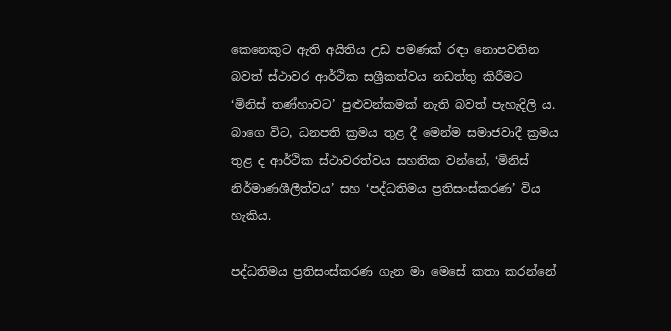කෙනෙකුට ඇති අයිතිය උඩ පමණක් රඳා නොපවතින බවත් ස්ථාවර ආර්ථික සශ්‍රීකත්වය නඩත්තු කිරීමට ‘මිනිස් තණ්හාවට’ පුළුවන්කමක් නැති බවත් පැහැදිලි ය. බාගෙ විට, ධනපති ක්‍රමය තුළ දී මෙන්ම සමාජවාදී ක්‍රමය තුළ ද ආර්ථික ස්ථාවරත්වය සහතික වන්නේ, ‘මිනිස් නිර්මාණශීලීත්වය’ සහ ‘පද්ධතිමය ප්‍රතිසංස්කරණ’ විය හැකිය.

පද්ධතිමය ප්‍රතිසංස්කරණ ගැන මා මෙසේ කතා කරන්නේ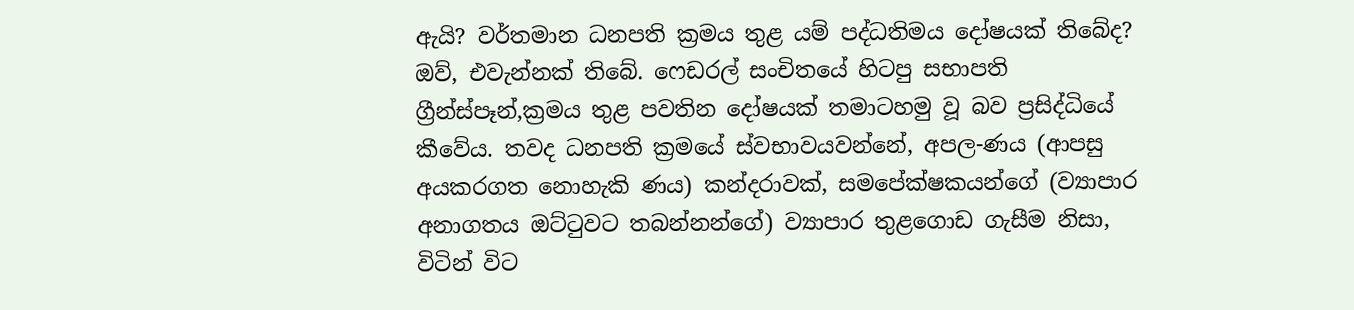ඇයි? වර්තමාන ධනපති ක්‍රමය තුළ යම් පද්ධතිමය දෝෂයක් තිබේද? ඔව්, එවැන්නක් තිබේ. ෆෙඩරල් සංචිතයේ හිටපු සභාපති ග්‍රීන්ස්පෑන්,ක්‍රමය තුළ පවතින දෝෂයක් තමාටහමු වූ බව ප්‍රසිද්ධියේ කීවේය. තවද ධනපති ක්‍රමයේ ස්වභාවයවන්නේ, අපල-ණය (ආපසු අයකරගත නොහැකි ණය) කන්දරාවක්, සමපේක්ෂකයන්ගේ (ව්‍යාපාර අනාගතය ඔට්ටුවට තබන්නන්ගේ) ව්‍යාපාර තුළගොඩ ගැසීම නිසා, විටින් විට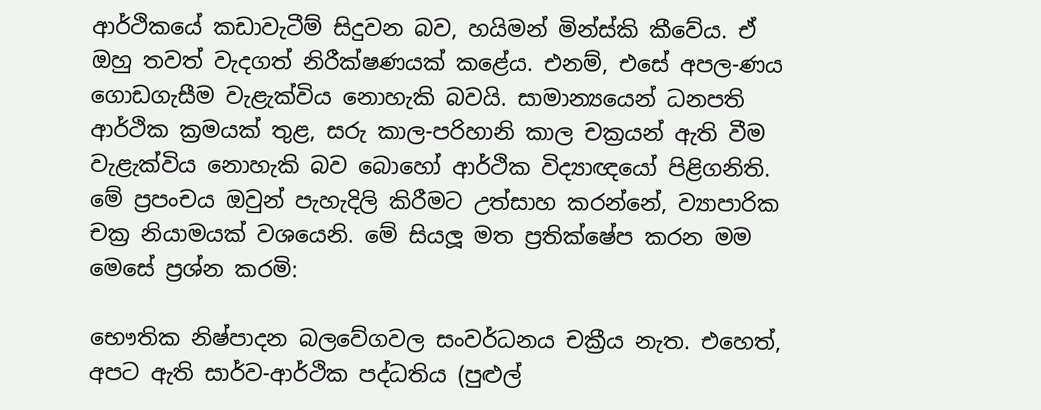ආර්ථිකයේ කඩාවැටීම් සිදුවන බව, හයිමන් මින්ස්කි කීවේය. ඒ ඔහු තවත් වැදගත් නිරීක්ෂණයක් කළේය. එනම්, එසේ අපල-ණය ගොඩගැසීම වැළැක්විය නොහැකි බවයි. සාමාන්‍යයෙන් ධනපති ආර්ථික ක්‍රමයක් තුළ, සරු කාල-පරිහානි කාල චක්‍රයන් ඇති වීම වැළැක්විය නොහැකි බව බොහෝ ආර්ථික විද්‍යාඥයෝ පිළිගනිති. මේ ප්‍රපංචය ඔවුන් පැහැදිලි කිරීමට උත්සාහ කරන්නේ, ව්‍යාපාරික චක්‍ර නියාමයක් වශයෙනි. මේ සියලූ මත ප්‍රතික්ෂේප කරන මම මෙසේ ප්‍රශ්න කරමි:

භෞතික නිෂ්පාදන බලවේගවල සංවර්ධනය චක්‍රීය නැත. එහෙත්, අපට ඇති සාර්ව-ආර්ථික පද්ධතිය (පුළුල්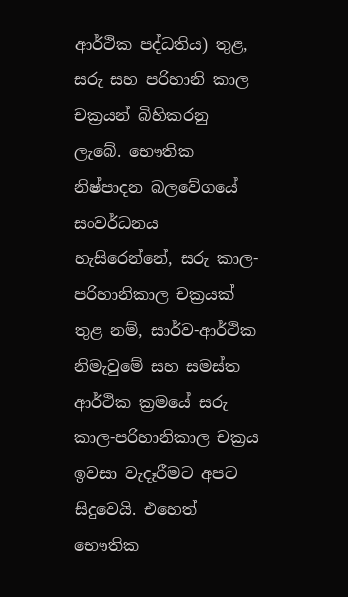ආර්ථික පද්ධතිය) තුළ, සරු සහ පරිහානි කාල චක්‍රයන් බිහිකරනු ලැබේ. භෞතික නිෂ්පාදන බලවේගයේ සංවර්ධනය හැසිරෙන්නේ, සරු කාල-පරිහානිකාල චක්‍රයක් තුළ නම්, සාර්ව-ආර්ථික නිමැවුමේ සහ සමස්ත ආර්ථික ක්‍රමයේ සරු කාල-පරිහානිකාල චක්‍රය ඉවසා වැදෑරීමට අපට සිදුවෙයි. එහෙත් භෞතික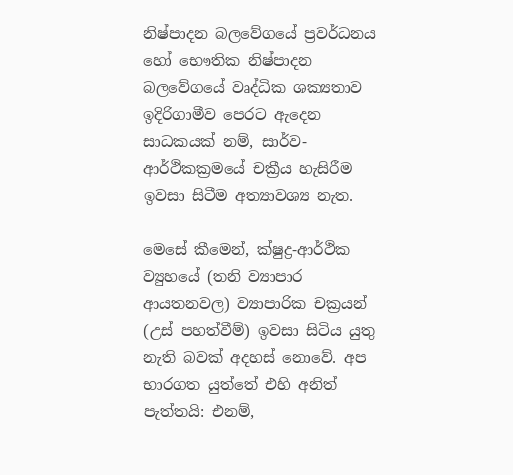නිෂ්පාදන බලවේගයේ ප්‍රවර්ධනය හෝ භෞතික නිෂ්පාදන බලවේගයේ වෘද්ධික ශක්‍යතාව ඉදිරිගාමීව පෙරට ඇදෙන සාධකයක් නම්, සාර්ව-ආර්ථිකක්‍රමයේ චක්‍රීය හැසිරීම ඉවසා සිටීම අත්‍යාවශ්‍ය නැත.

මෙසේ කීමෙන්, ක්ෂුද්‍ර-ආර්ථික ව්‍යුහයේ (තනි ව්‍යාපාර ආයතනවල) ව්‍යාපාරික චක්‍රයන් (උස් පහත්වීම්) ඉවසා සිටිය යුතු නැති බවක් අදහස් නොවේ. අප භාරගත යුත්තේ එහි අනිත් පැත්තයි: එනම්,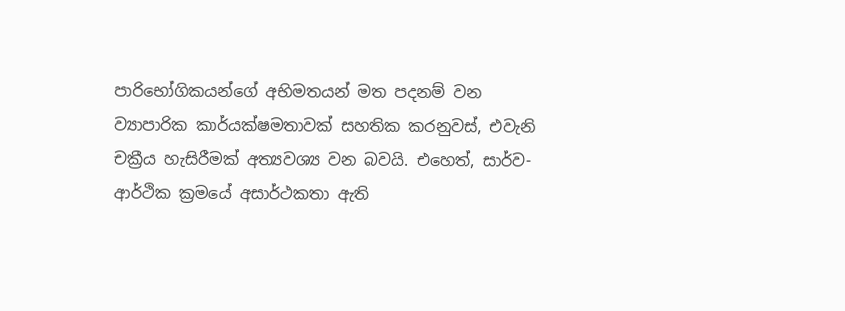පාරිභෝගිකයන්ගේ අභිමතයන් මත පදනම් වන ව්‍යාපාරික කාර්යක්ෂමතාවක් සහතික කරනුවස්, එවැනි චක්‍රීය හැසිරීමක් අත්‍යවශ්‍ය වන බවයි. එහෙත්, සාර්ව-ආර්ථික ක්‍රමයේ අසාර්ථකතා ඇති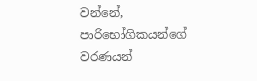වන්නේ, පාරිභෝගිකයන්ගේ වරණයන්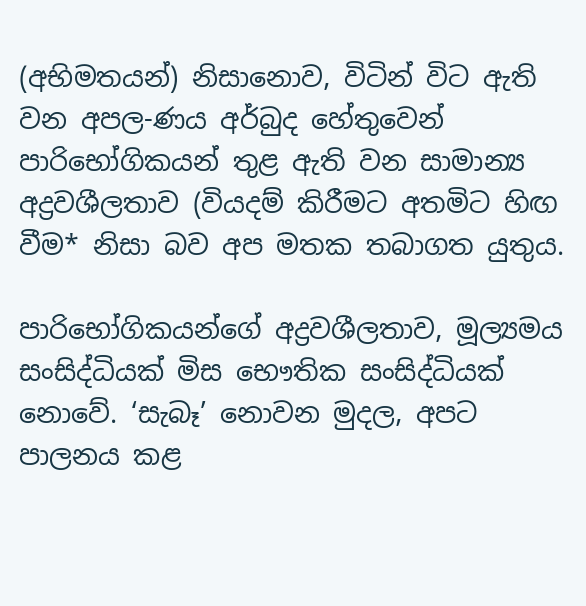(අභිමතයන්) නිසානොව, විටින් විට ඇති වන අපල-ණය අර්බුද හේතුවෙන් පාරිභෝගිකයන් තුළ ඇති වන සාමාන්‍ය අද්‍රවශීලතාව (වියදම් කිරීමට අතමිට හිඟ වීම* නිසා බව අප මතක තබාගත යුතුය.

පාරිභෝගිකයන්ගේ අද්‍රවශීලතාව, මූල්‍යමය සංසිද්ධියක් මිස භෞතික සංසිද්ධියක් නොවේ. ‘සැබෑ’ නොවන මුදල, අපට පාලනය කළ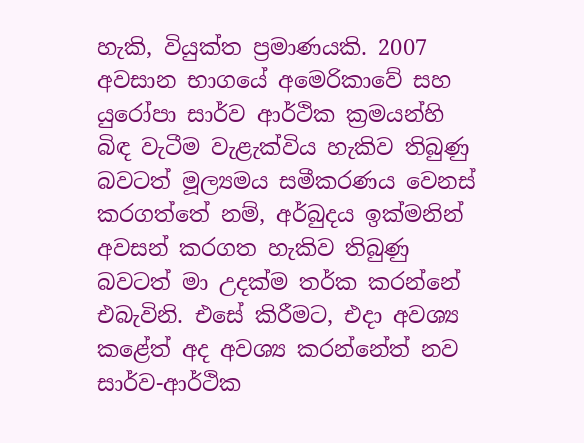හැකි, වියුක්ත ප්‍රමාණයකි. 2007 අවසාන භාගයේ අමෙරිකාවේ සහ යුරෝපා සාර්ව ආර්ථික ක්‍රමයන්හි බිඳ වැටීම වැළැක්විය හැකිව තිබුණු බවටත් මූල්‍යමය සමීකරණය වෙනස් කරගත්තේ නම්, අර්බුදය ඉක්මනින් අවසන් කරගත හැකිව තිබුණු බවටත් මා උදක්ම තර්ක කරන්නේ එබැවිනි. එසේ කිරීමට, එදා අවශ්‍ය කළේත් අද අවශ්‍ය කරන්නේත් නව සාර්ව-ආර්ථික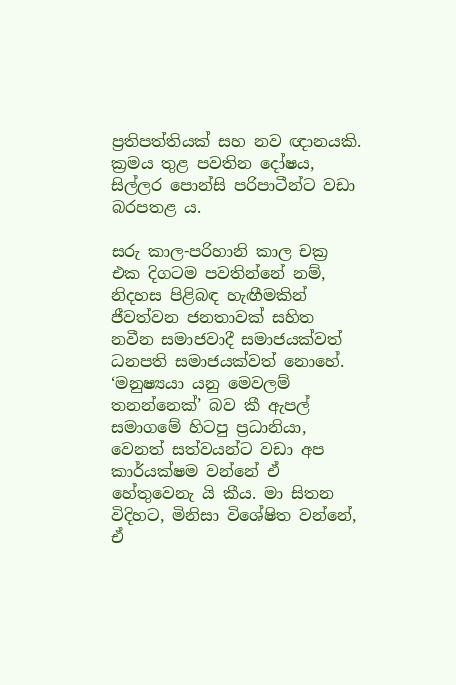ප්‍රතිපත්තියක් සහ නව ඥානයකි. ක්‍රමය තුළ පවතින දෝෂය, සිල්ලර පොන්සි පරිපාටීන්ට වඩා බරපතළ ය.

සරු කාල-පරිහානි කාල චක්‍ර එක දිගටම පවතින්නේ නම්, නිදහස පිළිබඳ හැඟීමකින් ජීවත්වන ජනතාවක් සහිත නවීන සමාජවාදී සමාජයක්වත් ධනපති සමාජයක්වත් නොහේ. ‘මනුෂ්‍යයා යනු මෙවලම් තනන්නෙක්’ බව කී ඇපල් සමාගමේ හිටපු ප්‍රධානියා, වෙනත් සත්වයන්ට වඩා අප කාර්යක්ෂම වන්නේ ඒ හේතුවෙනැ යි කීය. මා සිතන විදිහට, මිනිසා විශේෂිත වන්නේ, ඒ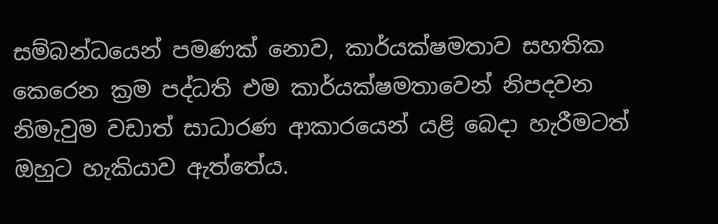සම්බන්ධයෙන් පමණක් නොව, කාර්යක්ෂමතාව සහතික කෙරෙන ක්‍රම පද්ධති එම කාර්යක්ෂමතාවෙන් නිපදවන නිමැවුම වඩාත් සාධාරණ ආකාරයෙන් යළි බෙදා හැරීමටත් ඔහුට හැකියාව ඇත්තේය.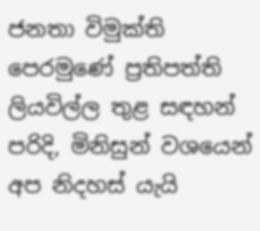ජනතා විමුක්ති පෙරමුණේ ප්‍රතිපත්ති ලියවිල්ල තුළ සඳහන් පරිදි, මිනිසුන් වශයෙන් අප නිදහස් යැයි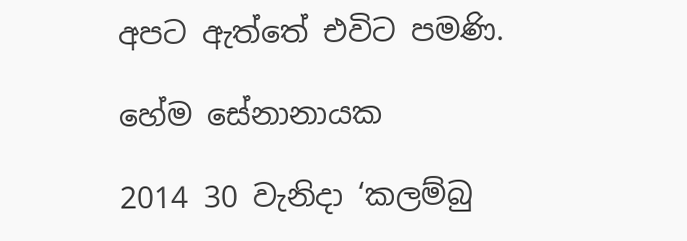අපට ඇත්තේ එවිට පමණි.

හේම සේනානායක

2014 30 වැනිදා ‘කලම්බු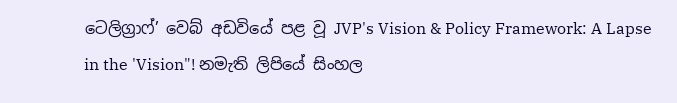ටෙලිග්‍රාෆ්’ වෙබ් අඩවියේ පළ වූ JVP's Vision & Policy Framework: A Lapse in the 'Vision"! නමැති ලිපියේ සිංහල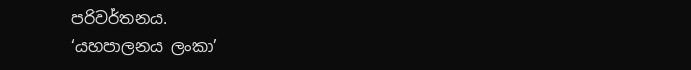පරිවර්තනය.
‘යහපාලනය ලංකා’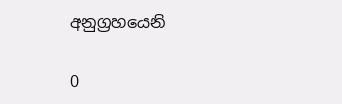අනුග්‍රහයෙනි

0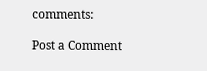comments:

Post a Comment